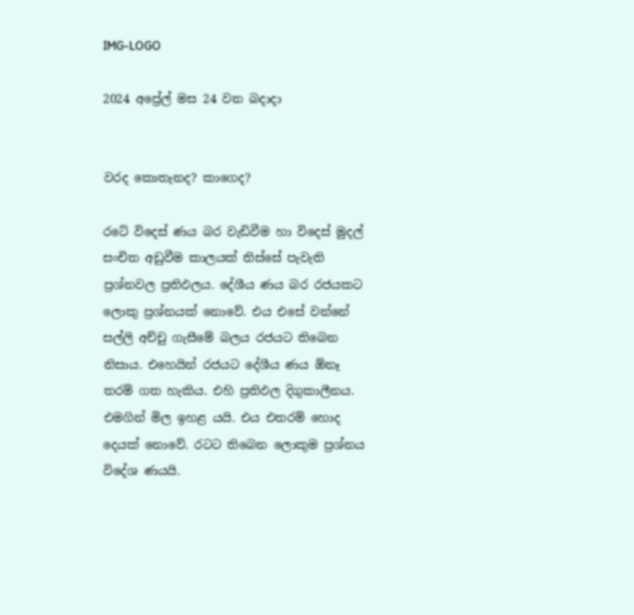IMG-LOGO

2024 අප්‍රේල් මස 24 වන බදාදා


වරද කොතැනද? කාගෙද?

රටේ විදෙස් ණය බර වැඩිවීම හා විදෙස් මුදල් සංචිත අඩුවීම කාලයක් තිස්සේ පැවැති ප්‍රශ්නවල ප්‍රතිඵලය. දේශීය ණය බර රජයකට ලොකු ප්‍රශ්නයක් නොවේ. එය එසේ වන්නේ සල්ලි අච්චු ගැසීමේ බලය රජයට තිබෙන නිසාය. එහෙයින් රජයට දේශීය ණය ඕනෑ තරම් ගත හැකිය. එහි ප්‍රතිඵල දිගුකාලීනය. එමගින් මිල ඉහළ යයි. එය එතරම් හොද දෙයක් නොවේ. රටට තිබෙන ලොකුම ප්‍රශ්නය විදේශ ණයයි.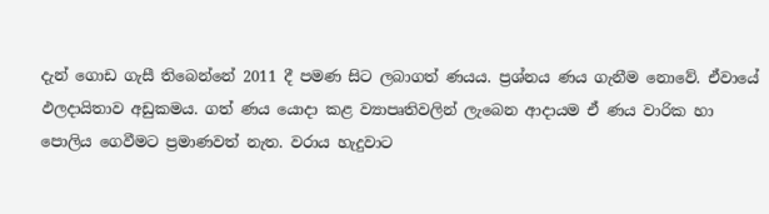දැන් ගොඩ ගැසී තිබෙන්නේ 2011 දී පමණ සිට ලබාගත් ණයය. ප්‍රශ්නය ණය ගැනීම නොවේ. ඒවායේ ඵලදායිතාව අඩුකමය. ගත් ණය යොදා කළ ව්‍යාපෘතිවලින් ලැබෙන ආදායම ඒ ණය වාරික හා පොලිය ගෙවීමට ප්‍රමාණවත් නැත. වරාය හැදුවාට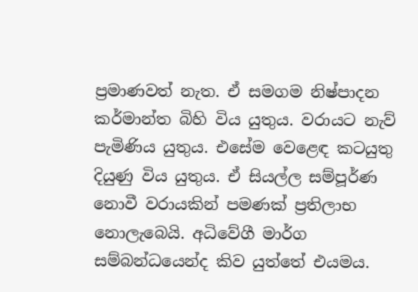ප්‍රමාණවත් නැත. ඒ සමගම නිෂ්පාදන කර්මාන්ත බිහි විය යුතුය. වරායට නැව් පැමිණිය යුතුය. එසේම වෙළෙඳ කටයුතු දියුණු විය යුතුය. ඒ සියල්ල සම්පූර්ණ නොවී වරායකින් පමණක් ප්‍රතිලාභ නොලැබෙයි. අධිවේගී මාර්ග සම්බන්ධයෙන්ද කිව යුත්තේ එයමය.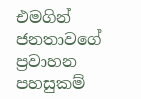එමගින් ජනතාවගේ ප්‍රවාහන පහසුකම්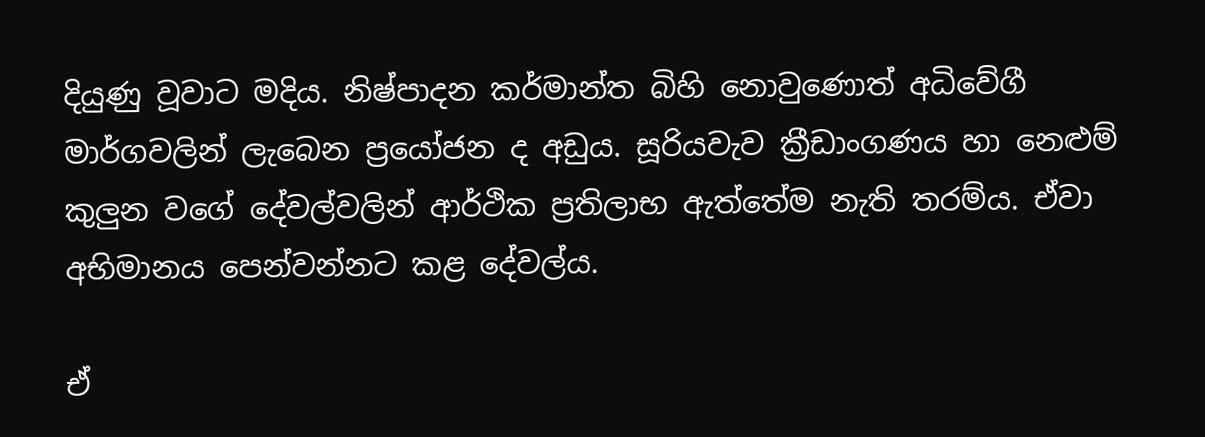දියුණු වූවාට මදිය. නිෂ්පාදන කර්මාන්ත බිහි නොවුණොත් අධිවේගී මාර්ගවලින් ලැබෙන ප්‍රයෝජන ද අඩුය. සූරියවැව ක්‍රීඩාංගණය හා නෙළුම් කුලුන වගේ දේවල්වලින් ආර්ථික ප්‍රතිලාභ ඇත්තේම නැති තරම්ය. ඒවා අභිමානය පෙන්වන්නට කළ දේවල්ය.

ඒ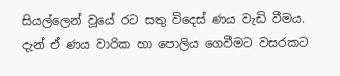සියල්ලෙන් වූයේ රට සතු විදෙස් ණය වැඩි වීමය. දැන් ඒ ණය වාරික හා පොලිය ගෙවීමට වසරකට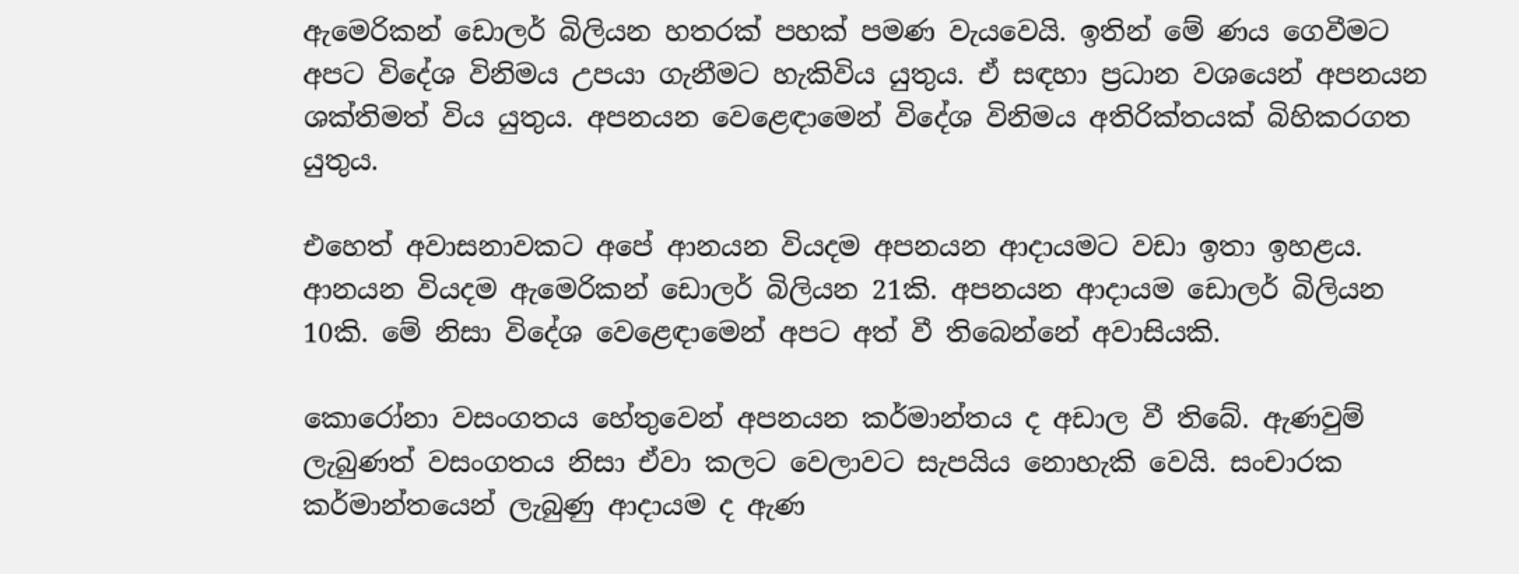ඇමෙරිකන් ඩොලර් බිලියන හතරක් පහක් පමණ වැයවෙයි. ඉතින් මේ ණය ගෙවීමට අපට විදේශ විනිමය උපයා ගැනීමට හැකිවිය යුතුය. ඒ සඳහා ප්‍රධාන වශයෙන් අපනයන ශක්තිමත් විය යුතුය. අපනයන වෙළෙඳාමෙන් විදේශ විනිමය අතිරික්තයක් බිහිකරගත යුතුය.

එහෙත් අවාසනාවකට අපේ ආනයන වියදම අපනයන ආදායමට වඩා ඉතා ඉහළය. ආනයන වියදම ඇමෙරිකන් ඩොලර් බිලියන 21කි. අපනයන ආදායම ඩොලර් බිලියන 10කි. මේ නිසා විදේශ වෙළෙඳ‌ාමෙන් අපට අත් වී තිබෙන්නේ අවාසියකි.

කොරෝනා වසංගතය හේතුවෙන් අපනයන කර්මාන්තය ද අඩාල වී තිබේ. ඇණවුම් ලැබුණත් වසංගතය නිසා ඒවා කලට වෙලාවට සැපයිය නොහැකි වෙයි. සංචාරක කර්මාන්තයෙන් ලැබුණු ආදායම ද ඇණ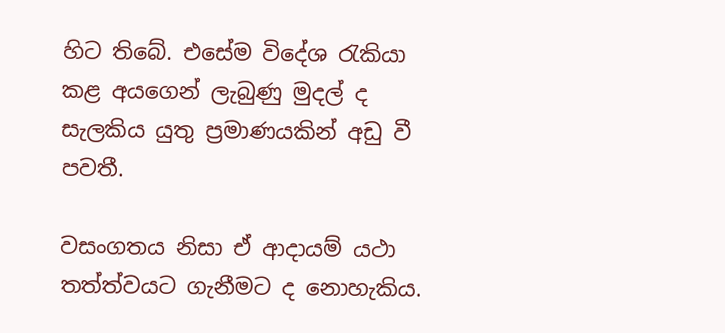හිට තිබේ. එසේම විදේශ රැකියා කළ අයගෙන් ලැබුණු මුදල් ද සැලකිය යුතු ප්‍රමාණයකින් අඩු වී පවතී.

වසංගතය නිසා ඒ ආදායම් යථා තත්ත්වයට ගැනීමට ද නොහැකිය.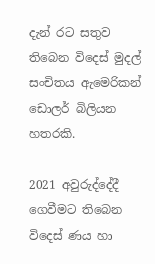දැන් රට සතුව තිබෙන විදෙස් මුදල් සංචිතය ඇමෙරිකන් ඩොලර් බිලියන හතරකි.

2021 අවුරුද්දේදී ගෙවීමට තිබෙන විදෙස් ණය හා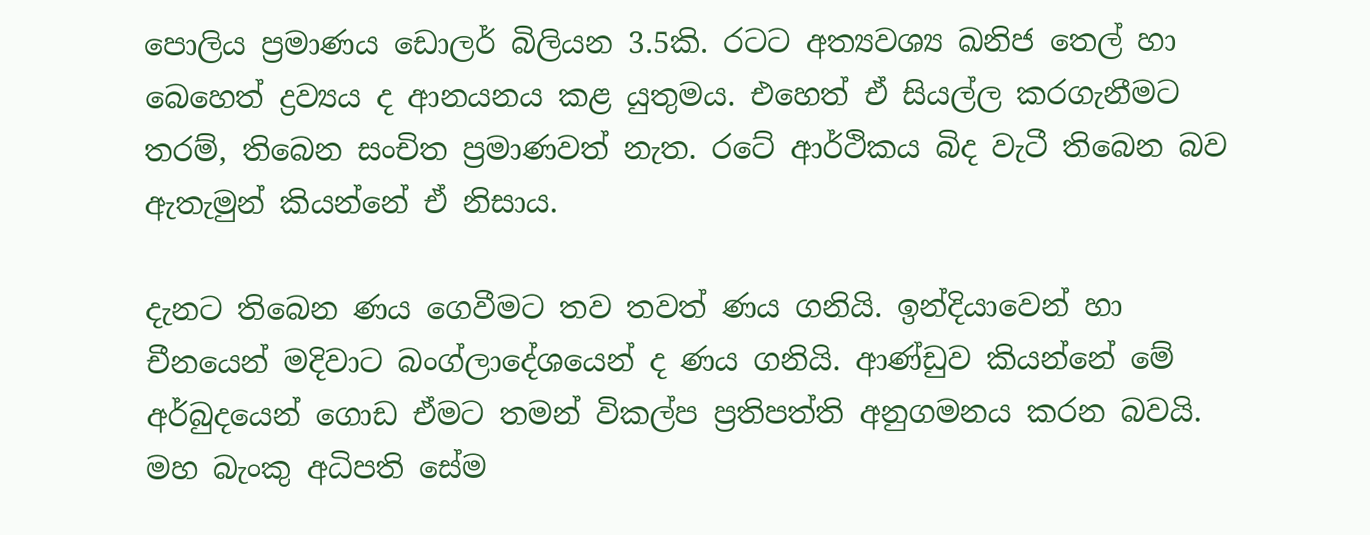පොලිය ප්‍රමාණය ඩොලර් බිලියන 3.5කි. රටට අත්‍යවශ්‍ය ඛනිජ තෙල් හා බෙහෙත් ද්‍රව්‍යය ද ආනයනය කළ යුතුමය. එහෙත් ඒ සියල්ල කරගැනීමට තරම්, තිබෙන සංචිත ප්‍රමාණවත් නැත. රටේ ආර්ථිකය බිද වැටී තිබෙන බව ඇතැමුන් කියන්නේ ඒ නිසාය.

දැනට තිබෙන ණය ගෙවීමට තව තවත් ණය ගනියි. ඉන්දියාවෙන් හා චීනයෙන් මදිවාට බංග්ලාදේශයෙන් ද ණය ගනියි. ආණ්ඩුව කියන්නේ මේ අර්බුදයෙන් ගොඩ ඒමට තමන් විකල්ප ප්‍රතිපත්ති අනුගමනය කරන බවයි. මහ බැංකු අධිපති සේම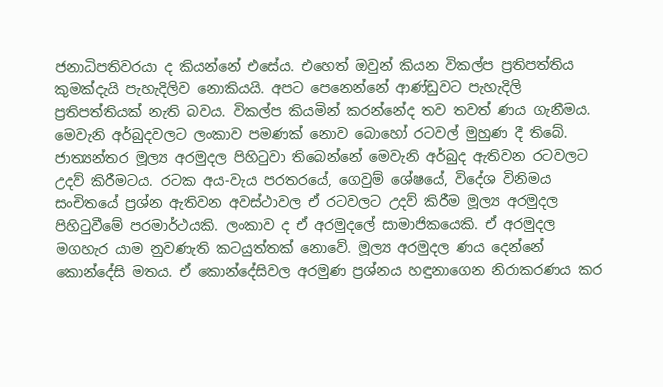ජනාධිපතිවරයා ද කියන්නේ එසේය. එහෙත් ඔවුන් කියන විකල්ප ප්‍රතිපත්තිය කුමක්දැයි පැහැදිලිව නොකියයි. අපට පෙනෙන්නේ ආණ්ඩුවට පැහැදිලි ප්‍රතිපත්තියක් නැති බවය. විකල්ප කියමින් කරන්නේද තව තවත් ණය ගැනීමය. මෙවැනි අර්බුදවලට ලංකාව පමණක් නොව බොහෝ රටවල් මුහුණ දී තිබේ. ජාත්‍යන්තර මූල්‍ය අරමුදල පිහිටුවා තිබෙන්නේ මෙවැනි අර්බුද ඇතිවන රටවලට උදව් කිරීමටය. රටක අය-වැය පරතරයේ, ගෙවුම් ශේෂයේ, විදේශ විනිමය සංචිතයේ ප්‍රශ්න ඇතිවන අවස්ථාවල ඒ රටවලට උදව් කිරීම මූල්‍ය අරමුදල පිහිටුවීමේ පරමාර්ථයකි. ලංකාව ද ඒ අරමුදලේ සාමාජිකයෙකි. ඒ අරමුදල මගහැර යාම නුවණැති කටයුත්තක් නොවේ. මූල්‍ය අරමුදල ණය දෙන්නේ කොන්දේසි මතය. ඒ කොන්දේසිවල අරමුණ ප්‍රශ්නය හඳුනාගෙන නිරාකරණය කර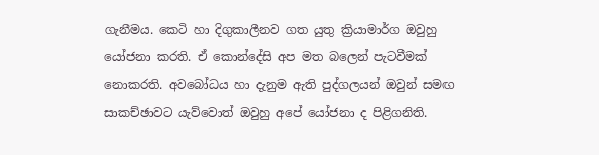ගැනීමය. කෙටි හා දිගුකාලීනව ගත යුතු ක්‍රියාමාර්ග ඔවුහු යෝජනා කරති. ඒ කොන්දේසි අප මත බලෙන් පැටවීමක් නොකරති. අවබෝධය හා දැනුම ඇති පුද්ගලයන් ඔවුන් සමඟ සාකච්ඡාවට යැව්වොත් ඔවුහු අපේ යෝජනා ද පිළිගනිති.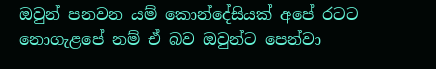ඔවුන් පනවන යම් කොන්දේසියක් අපේ රටට නොගැළපේ නම් ඒ බව ඔවුන්ට පෙන්වා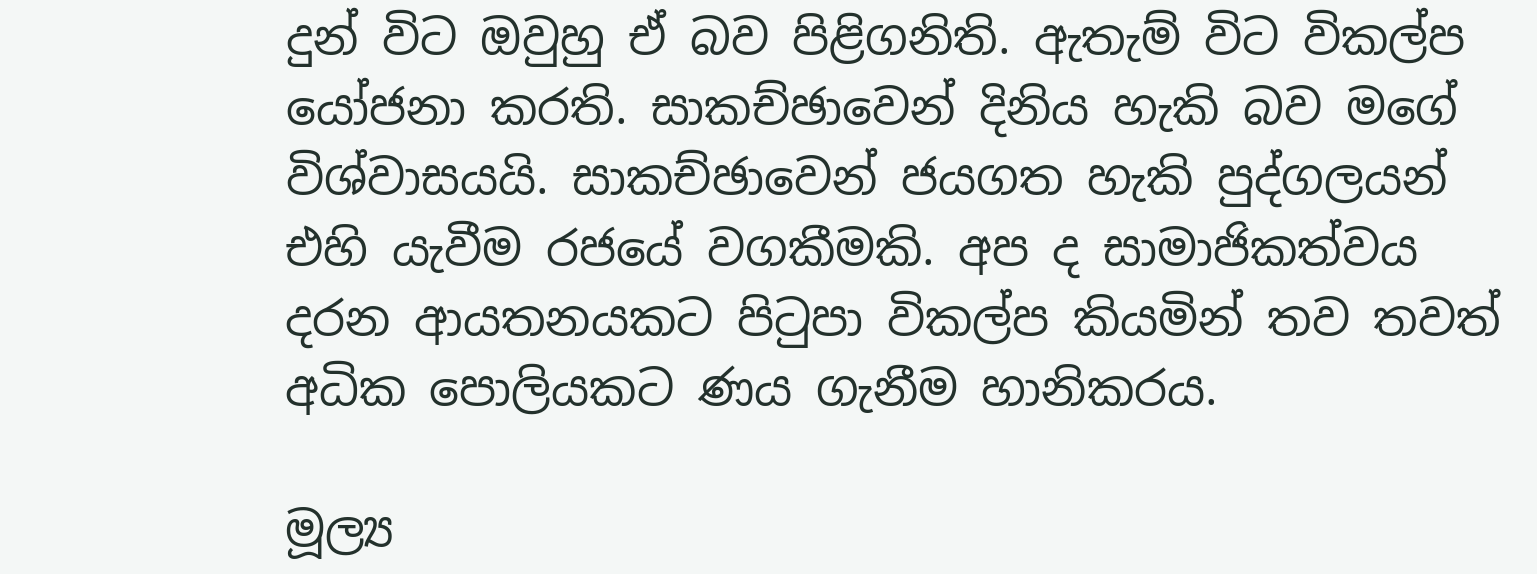දුන් විට ඔවුහු ඒ බව පිළිගනිති. ඇතැම් විට විකල්ප යෝජනා කරති. සාකච්ඡාවෙන් දිනිය හැකි බව මගේ විශ්වාසයයි. සාකච්ඡාවෙන් ජයගත හැකි පුද්ගලයන් එහි යැවීම රජයේ වගකීමකි. අප ද සාමාජිකත්වය දරන ආයතනයකට පිටුපා විකල්ප කියමින් තව තවත් අධික පොලියකට ණය ගැනීම හානිකරය.

මූල්‍ය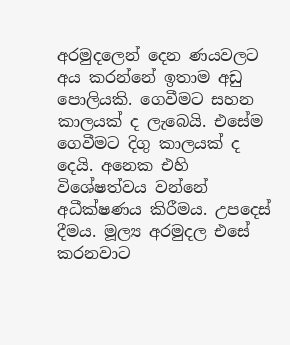අරමුදලෙන් දෙන ණයවලට අය කරන්නේ ඉතාම අඩු පොලියකි. ගෙවීමට සහන කාලයක් ද ලැබෙයි. එසේම ගෙවීමට දිගු කාලයක් ද දෙයි. අනෙක එහි විශේෂත්වය වන්නේ අධීක්ෂණය කිරීමය. උපදෙස් දීමය. මූල්‍ය අරමුදල එසේ කරනවාට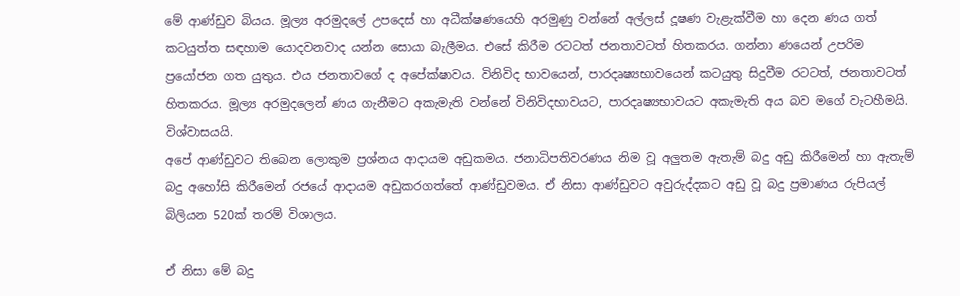මේ ආණ්ඩුව බියය. මූල්‍ය අරමුදලේ උපදෙස් හා අධීක්ෂණයෙහි අරමුණු වන්නේ අල්ලස් දූෂණ වැළැක්වීම හා දෙන ණය ගත් කටයුත්ත සඳහාම යොදවනවාද යන්න සොයා බැලීමය. එසේ කිරීම රටටත් ජනතාවටත් හිතකරය. ගන්නා ණයෙන් උපරිම ප්‍රයෝජන ගත යුතුය. එය ජනතාවගේ ද අපේක්ෂාවය. විනිවිද භාවයෙන්, පාරදෘෂ්‍යභාවයෙන් කටයුතු සිදුවීම රටටත්, ජනතාවටත් හිතකරය. මූල්‍ය අරමුදලෙන් ණය ගැනීමට අකැමැති වන්නේ විනිවිදභාවයට, පාරදෘෂ්‍යභාවයට අකැමැති අය බව මගේ වැටහීමයි. විශ්වාසයයි.
අපේ ආණ්ඩුවට තිබෙන ලොකුම ප්‍රශ්නය ආදායම අඩුකමය. ජනාධිපතිවරණය නිම වූ අලුතම ඇතැම් බදු අඩු කිරීමෙන් හා ඇතැම් බදු අහෝසි කිරීමෙන් රජයේ ආදායම අඩුකරගත්තේ ආණ්ඩුවමය. ඒ නිසා ආණ්ඩුවට අවුරුද්දකට අඩු වූ බදු ප්‍රමාණය රුපියල් බිලියන 520ක් තරම් විශාලය.

ඒ නිසා මේ බදු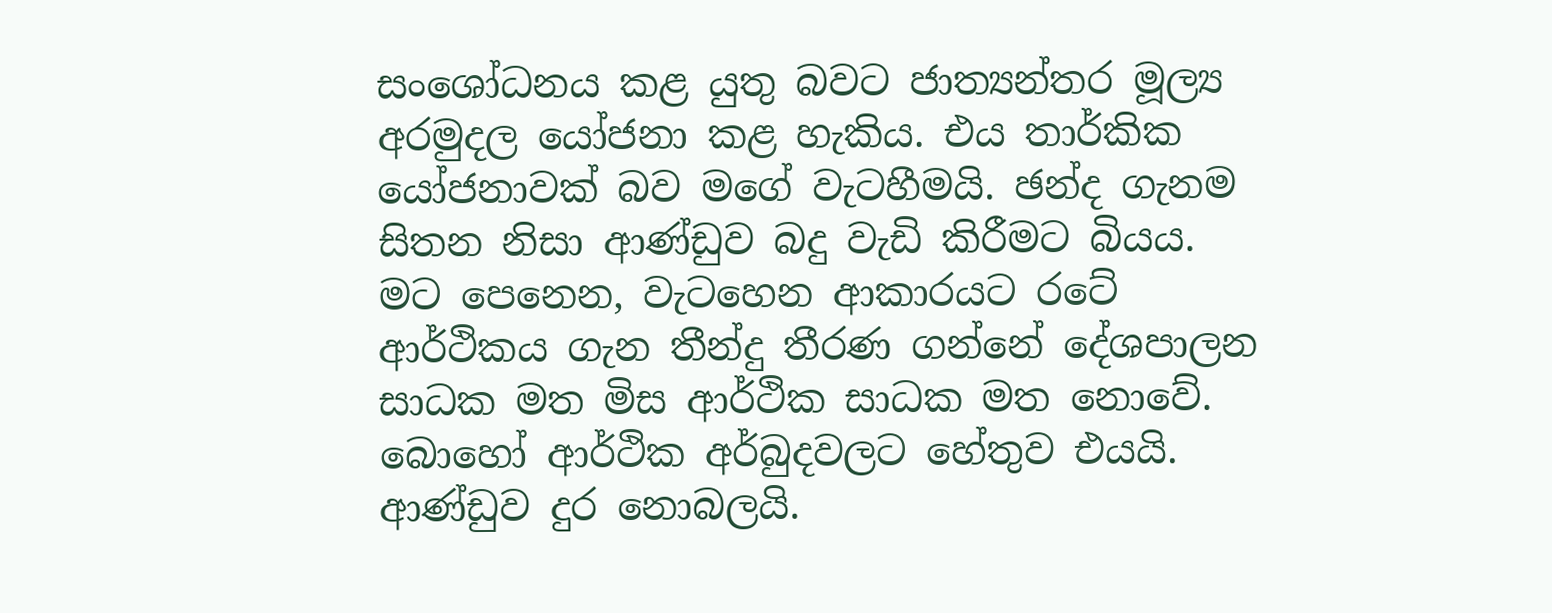සංශෝධනය කළ යුතු බවට ජාත්‍යන්තර මූල්‍ය අරමුදල යෝජනා කළ හැකිය. එය තාර්කික යෝජනාවක් බව මගේ වැටහීමයි. ඡන්ද ගැනම සිතන නිසා ආණ්ඩුව බදු වැඩි කිරීමට බියය.
මට පෙනෙන, වැටහෙන ආකාරයට රටේ ආර්ථිකය ගැන තීන්දු තීරණ ගන්නේ දේශපාලන සාධක මත මිස ආර්ථික සාධක මත නොවේ. බොහෝ ආර්ථික අර්බුදවලට හේතුව එයයි. ආණ්ඩුව දුර නොබලයි.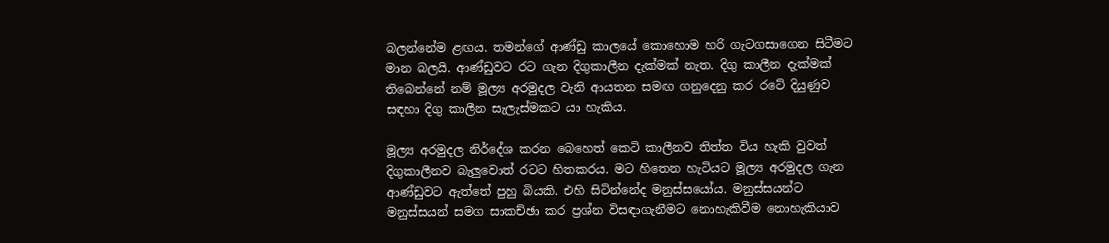බලන්නේම ළඟය. තමන්ගේ ආණ්ඩු කාලයේ කොහොම හරි ගැටගසාගෙන සිටීමට මාන බලයි. ආණ්ඩුවට රට ගැන දිගුකාලීන දැක්මක් නැත. දිගු කාලීන දැක්මක් තිබෙන්නේ නම් මූල්‍ය අරමුදල වැනි ආයතන සමඟ ගනුදෙනු කර රටේ දියුණුව සඳහා දිගු කාලීන සැලැස්මකට යා හැකිය.

මූල්‍ය අරමුදල නිර්දේශ කරන බෙහෙත් කෙටි කාලීනව තිත්ත විය හැකි වුවත් දිගුකාලීනව බැලුවොත් රටට හිතකරය. මට හිතෙන හැටියට මූල්‍ය අරමුදල ගැන ආණ්ඩුවට ඇත්තේ පුහු බියකි. එහි සිටින්නේද මනුස්සයෝය. මනුස්සයන්ට මනුස්සයන් සමග සාකච්ඡා කර ප්‍රශ්න විසඳාගැනීමට නොහැකිවීම නොහැකියාව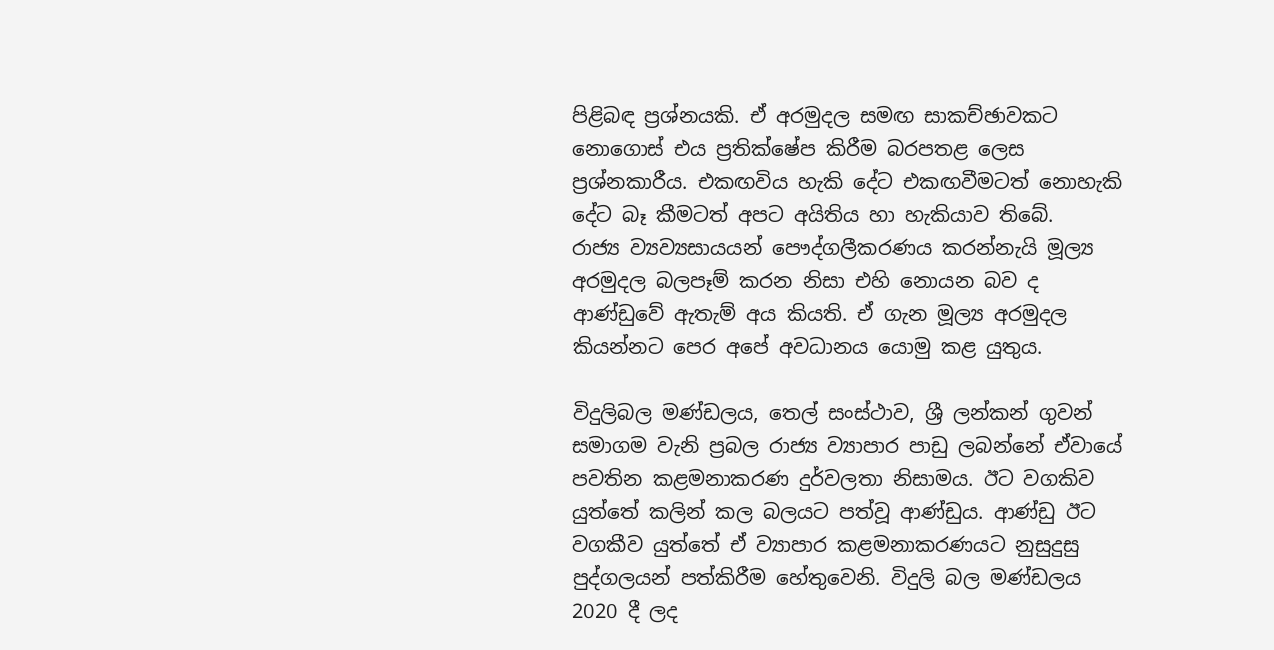පිළිබඳ ප්‍රශ්නයකි. ඒ අරමුදල සමඟ සාකච්ඡාවකට නොගොස් එය ප්‍රතික්ෂේප කිරීම බරපතළ ලෙස ප්‍රශ්නකාරීය. එකඟවිය හැකි දේට එකඟවීමටත් නොහැකි දේට බෑ කීමටත් අපට අයිතිය හා හැකියාව තිබේ.
රාජ්‍ය ව්‍යව්‍යසායයන් පෞද්ගලීකරණය කරන්නැයි මූල්‍ය අරමුදල බලපෑම් කරන නිසා එහි නොයන බව ද ආණ්ඩුවේ ඇතැම් අය කියති. ඒ ගැන මූල්‍ය අරමුදල කියන්නට පෙර අපේ අවධානය යොමු කළ යුතුය.

විදුලිබල මණ්ඩලය, තෙල් සංස්ථාව, ශ්‍රී ලන්කන් ගුවන් සමාගම වැනි ප්‍රබල රාජ්‍ය ව්‍යාපාර පාඩු ලබන්නේ ඒවායේ පවතින කළමනාකරණ දුර්වලතා නිසාමය. ඊට වගකිව යුත්තේ කලින් කල බලයට පත්වූ ආණ්ඩුය. ආණ්ඩු ඊට වගකීව යුත්තේ ඒ ව්‍යාපාර කළමනාකරණයට නුසුදුසු පුද්ගලයන් පත්කිරීම හේතුවෙනි. විදුලි බල මණ්ඩලය 2020 දී ලද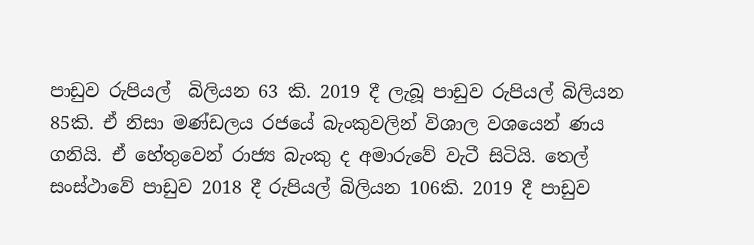පාඩුව රුපියල්  බිලියන 63 කි. 2019 දී ලැබූ පාඩුව රුපියල් බිලියන 85කි. ඒ නිසා මණ්ඩලය රජයේ බැංකුවලින් විශාල වශයෙන් ණය ගනියි. ඒ හේතුවෙන් රාජ්‍ය බැංකු ද අමාරුවේ වැටී සිටියි. තෙල් සංස්ථාවේ පාඩුව 2018 දී රුපියල් බිලියන 106කි. 2019 දී පාඩුව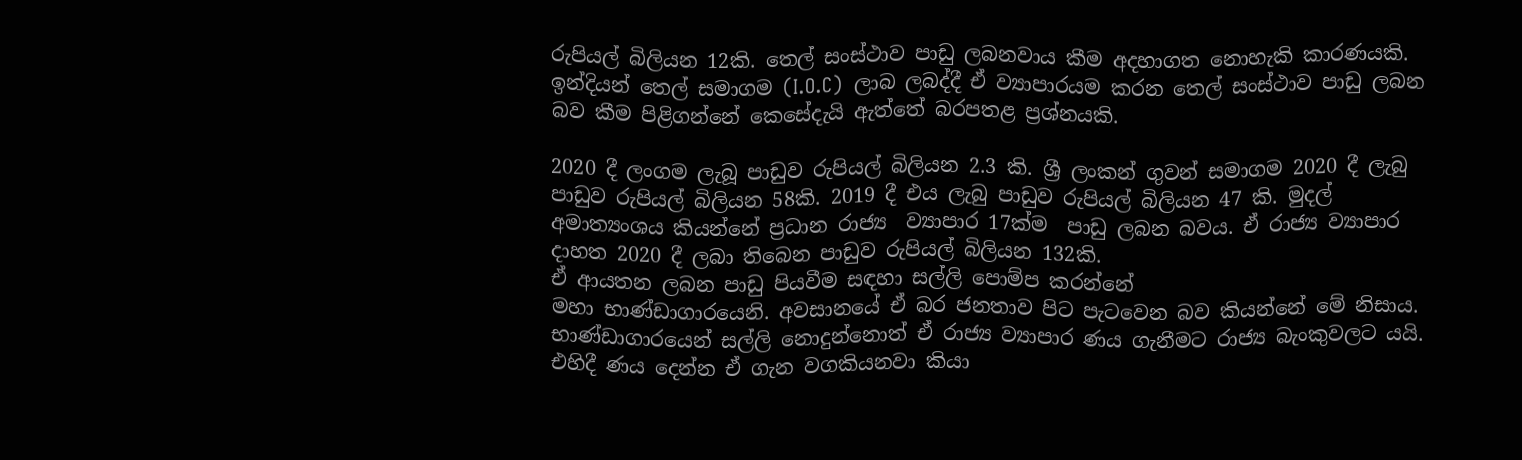රුපියල් බිලියන 12කි. තෙල් සංස්ථාව පාඩු ලබනවාය කීම අදහාගත නොහැකි කාරණයකි.
ඉන්දියන් තෙල් සමාගම (I.O.C)  ලාබ ලබද්දී ඒ ව්‍යාපාරයම කරන තෙල් සංස්ථාව පාඩු ලබන බව කීම පිළිගන්නේ කෙසේදැයි ඇත්තේ බරපතළ ප්‍රශ්නයකි.

2020 දී ලංගම ලැබූ පාඩුව රුපියල් බිලියන 2.3 කි. ශ්‍රී ලංකන් ගුවන් සමාගම 2020 දී ලැබු පාඩුව රුපියල් බිලියන 58කි. 2019 දී එය ලැබු පාඩුව රුපියල් බිලියන 47 කි. මුදල් අමාත්‍යංශය කියන්නේ ප්‍රධාන රාජ්‍ය  ව්‍යාපාර 17ක්ම  පාඩු ලබන බවය. ඒ රාජ්‍ය ව්‍යාපාර  දාහත 2020 දී ලබා තිබෙන පාඩුව රුපියල් බිලියන 132කි.
ඒ ආයතන ලබන පාඩු පියවීම සඳහා සල්ලි පොම්ප කරන්නේ
මහා භාණ්ඩාගාරයෙනි. අවසානයේ ඒ බර ජනතාව පිට පැටවෙන බව කියන්නේ මේ නිසාය. භාණ්ඩාගාරයෙන් සල්ලි නොදුන්නොත් ඒ රාජ්‍ය ව්‍යාපාර ණය ගැනීමට රාජ්‍ය බැංකුවලට යයි. එහිදී ණය දෙන්න ඒ ගැන වගකියනවා කියා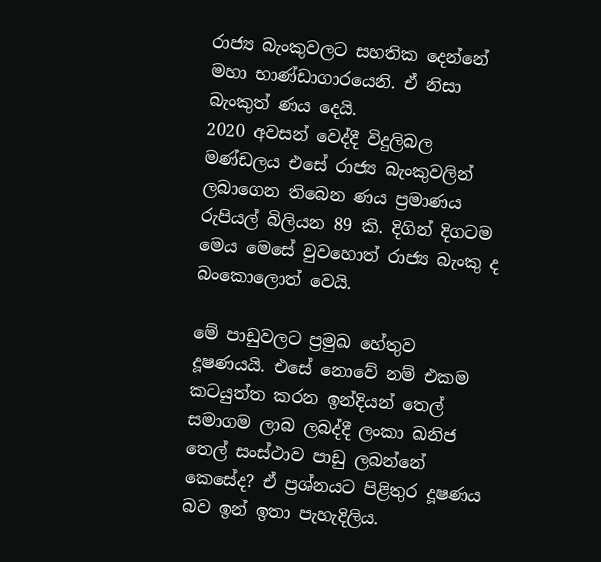රාජ්‍ය බැංකුවලට සහතික දෙන්නේ මහා භාණ්ඩාගාරයෙනි. ඒ නිසා බැංකුත් ණය දෙයි.
2020 අවසන් වෙද්දී විදුලිබල මණ්ඩලය එසේ රාජ්‍ය බැංකුවලින් ලබාගෙන තිබෙන ණය ප්‍රමාණය රුපියල් බිලියන 89 කි. දිගින් දිගටම මෙය මෙසේ වුවහොත් රාජ්‍ය බැංකු ද බංකොලොත් වෙයි.

මේ පාඩුවලට ප්‍රමුඛ හේතුව දූෂණයයි. එසේ නොවේ නම් එකම කටයුත්ත කරන ඉන්දියන් තෙල් සමාගම ලාබ ලබද්දී ලංකා ඛනිජ තෙල් සංස්ථාව පාඩු ලබන්නේ කෙසේද? ඒ ප්‍රශ්නයට පිළිතුර දූෂණය බව ඉන් ඉතා පැහැදිලිය.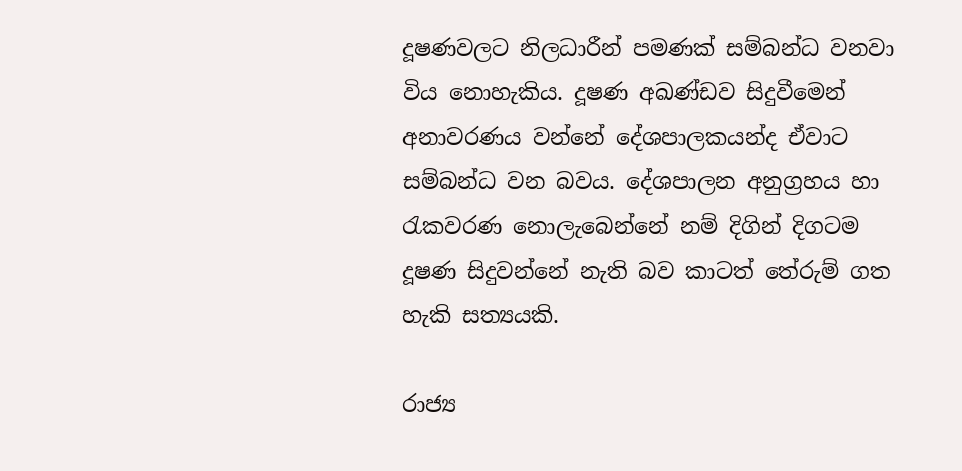දූෂණවලට නිලධාරීන් පමණක් සම්බන්ධ වනවා විය නොහැකිය. දූෂණ අඛණ්ඩව සිදුවීමෙන් අනාවරණය වන්නේ දේශපාලකයන්ද ඒවාට සම්බන්ධ වන බවය. දේශපාලන අනුග්‍රහය හා රැකවරණ නොලැබෙන්නේ නම් දිගින් දිගටම දූෂණ සිදුවන්නේ නැති බව කාටත් තේරුම් ගත හැකි සත්‍යයකි.

රාජ්‍ය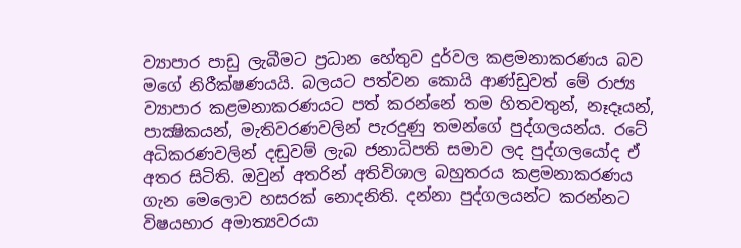ව්‍යාපාර පාඩු ලැබීමට ප්‍රධාන හේතුව දුර්වල කළමනාකරණය බව මගේ නිරීක්ෂණයයි. බලයට පත්වන කොයි ආණ්ඩුවත් මේ රාජ්‍ය ව්‍යාපාර කළමනාකරණයට පත් කරන්නේ තම හිතවතුන්, නෑදෑයන්, පාක්‍ෂිකයන්, මැතිවරණවලින් පැරදුණු තමන්ගේ පුද්ගලයන්ය. රටේ අධිකරණවලින් දඬුවම් ලැබ ජනාධිපති සමාව ලද පුද්ගලයෝද ඒ අතර සිටිති. ඔවුන් අතරින් අතිවිශාල බහුතරය කළමනාකරණය ගැන මෙලොව හසරක් නොදනිති. දන්නා පුද්ගලයන්ට කරන්නට විෂයභාර අමාත්‍යවරයා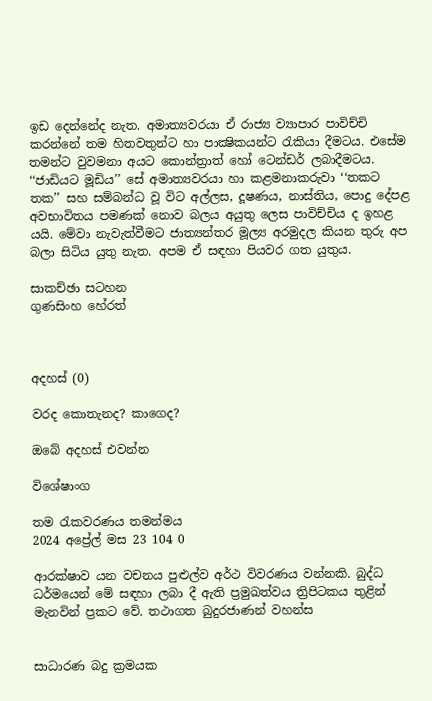ඉඩ දෙන්නේද නැත. අමාත්‍යවරයා ඒ රාජ්‍ය ව්‍යාපාර පාවිච්චි කරන්නේ තම හිතවතුන්ට හා පාක්‍ෂිකයන්ට රැකියා දීමටය. එසේම තමන්ට වුවමනා අයට කොන්ත්‍රාත් හෝ ටෙන්ඩර් ලබාදීමටය. ‘‘ජාඩියට මූඩිය’’ සේ අමාත්‍යවරයා හා කළමනාකරුවා ‘‘තකට තක’’ සහ සම්බන්ධ වූ විට අල්ලස, දූෂණය, නාස්තිය, පොදු දේපළ අවභාවිතය පමණක් නොව බලය අයුතු ලෙස පාවිච්චිය ද ඉහළ යයි. මේවා නැවැත්වීමට ජාත්‍යන්තර මූල්‍ය අරමුදල කියන තුරු අප බලා සිටිය යුතු නැත. අපම ඒ සඳහා පියවර ගත යුතුය.

සාකච්ඡා සටහන
ගුණසිංහ හේරත්



අදහස් (0)

වරද කොතැනද? කාගෙද?

ඔබේ අදහස් එවන්න

විශේෂාංග

තම රැකවරණය තමන්මය
2024 අප්‍රේල් මස 23 104 0

ආරක්ෂාව යන වචනය පුළුල්ව අර්ථ විවරණය වන්නකි. බුද්ධ ධර්මයෙන් මේ සඳහා ලබා දී ඇති ප්‍රමුඛත්වය ත්‍රිපිටකය තුළින් මැනවින් ප්‍රකට වේ. තථාගත බුදුරජාණන් වහන්ස


සාධාරණ බදු ක්‍රමයක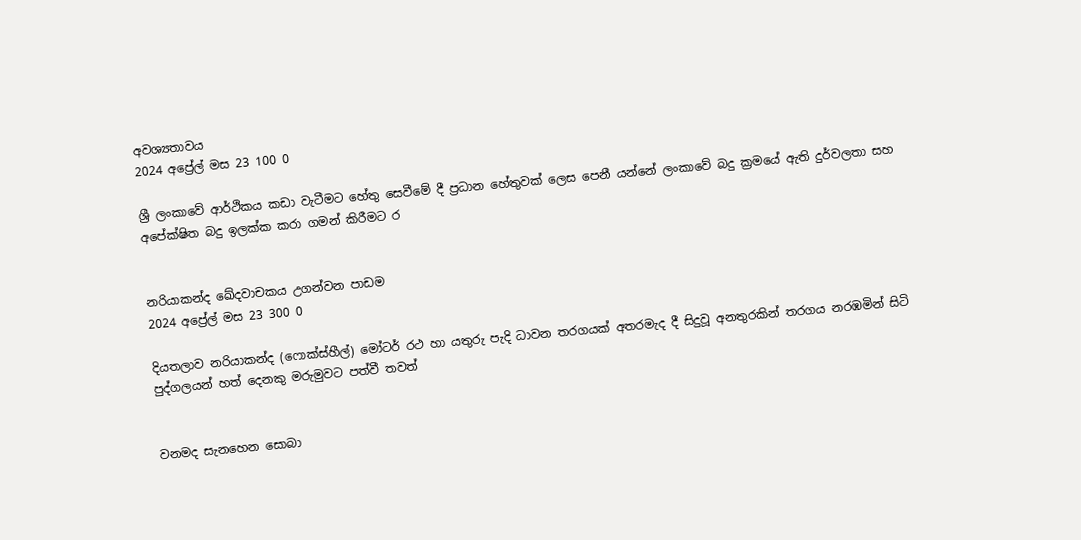අවශ්‍යතාවය
2024 අප්‍රේල් මස 23 100 0

ශ්‍රී ලංකාවේ ආර්ථිකය කඩා වැටීමට හේතු සෙවීමේ දී ප්‍රධාන හේතුවක් ලෙස පෙනී යන්නේ ලංකාවේ බදු ක්‍රමයේ ඇති දුර්වලතා සහ අපේක්ෂිත බදු ඉලක්ක කරා ගමන් කිරීමට ර


නරියාකන්ද ඛේදවාචකය උගන්වන පාඩම
2024 අප්‍රේල් මස 23 300 0

දියතලාව නරියාකන්ද (ෆොක්ස්හීල්) මෝටර් රථ හා යතුරු පැදි ධාවන තරගයක් අතරමැද දී සිදුවූ අනතුරකින් තරගය නරඹමින් සිටි පුද්ගලයන් හත් දෙනකු මරුමුවට පත්වී තවත්


වනමද සැනහෙන සොබා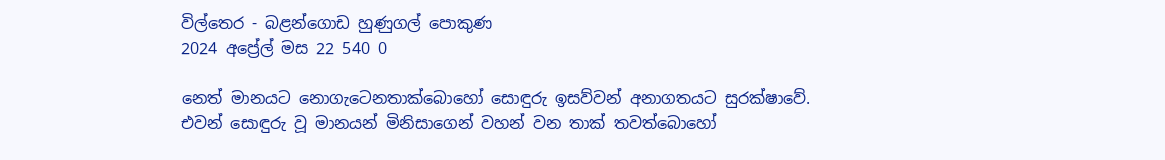විල්තෙර - බළන්ගොඩ හුණුගල් පොකුණ
2024 අප්‍රේල් මස 22 540 0

නෙත් මානයට නොගැටෙනතාක්බොහෝ සොඳුරු ඉසව්වන් අනාගතයට සුරක්ෂාවේ. එවන් සොඳුරු වූ මානයන් මිනිසාගෙන් වහන් වන තාක් තවත්බොහෝ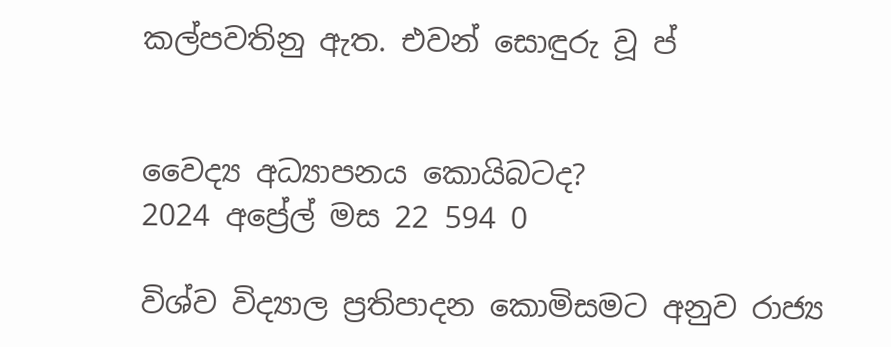කල්පවතිනු ඇත. එවන් සොඳුරු වූ ප්


වෛද්‍ය අධ්‍යාපනය කොයිබටද?
2024 අප්‍රේල් මස 22 594 0

විශ්ව විද්‍යාල ප්‍රතිපාදන කොමිසමට අනුව රාජ්‍ය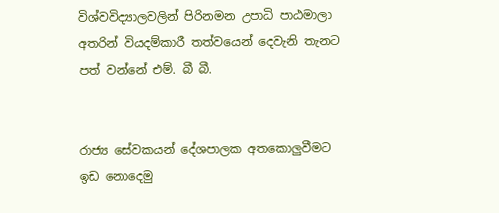විශ්වවිද්‍යාලවලින් පිරිනමන උපාධි පාඨමාලා අතරින් වියදම්කාරී තත්වයෙන් දෙවැනි තැනට පත් වන්නේ එම්. බී බී.


රාජ්‍ය සේවකයන් දේශපාලක අතකොලුවීමට ඉඩ නොදෙමු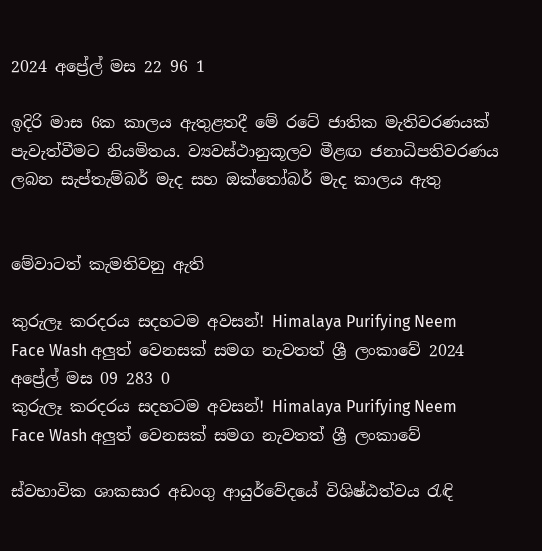2024 අප්‍රේල් මස 22 96 1

ඉදිරි මාස 6ක කාලය ඇතුළතදී මේ රටේ ජාතික මැතිවරණයක් පැවැත්වීමට නියමිතය. ව්‍යවස්ථානුකූලව මීළඟ ජනාධිපතිවරණය ලබන සැප්තැම්බර් මැද සහ ඔක්තෝබර් මැද කාලය ඇතු


මේවාටත් කැමතිවනු ඇති

කුරුලෑ කරදරය සදහටම අවසන්! Himalaya Purifying Neem Face Wash අලුත් වෙනසක් සමග නැවතත් ශ්‍රී ලංකාවේ 2024 අප්‍රේල් මස 09 283 0
කුරුලෑ කරදරය සදහටම අවසන්! Himalaya Purifying Neem Face Wash අලුත් වෙනසක් සමග නැවතත් ශ්‍රී ලංකාවේ

ස්වභාවික ශාකසාර අඩංගු ආයුර්වේදයේ විශිෂ්ඨත්වය රැඳි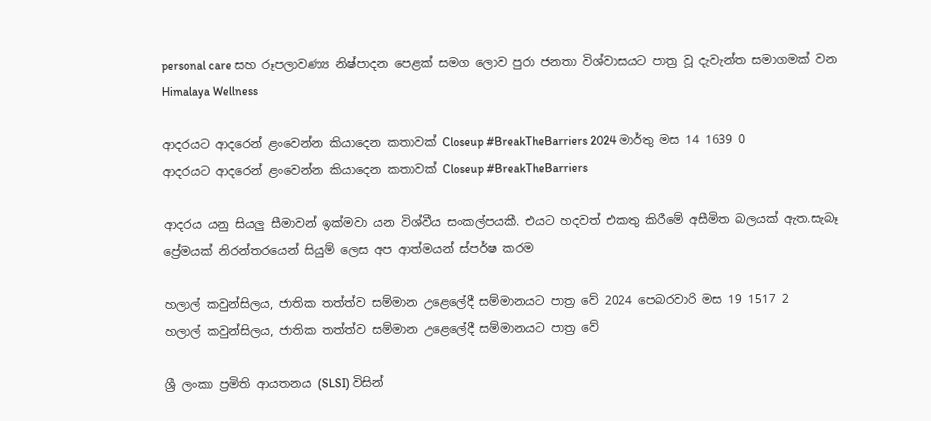personal care සහ රූපලාවණ්‍ය නිෂ්පාදන පෙළක් සමග ලොව පුරා ජනතා විශ්වාසයට පාත්‍ර වූ දැවැන්ත සමාගමක් වන Himalaya Wellness

ආදරයට ආදරෙන් ළංවෙන්න කියාදෙන කතාවක් Closeup #BreakTheBarriers 2024 මාර්තු මස 14 1639 0
ආදරයට ආදරෙන් ළංවෙන්න කියාදෙන කතාවක් Closeup #BreakTheBarriers

ආදරය යනු සියලු සීමාවන් ඉක්මවා යන විශ්වීය සංකල්පයකී. එයට හදවත් එකතු කිරීමේ අසීමිත බලයක් ඇත.සැබෑ ප්‍රේමයක් නිරන්තරයෙන් සියුම් ලෙස අප ආත්මයන් ස්පර්ෂ කරම

හලාල් කවුන්සිලය, ජාතික තත්ත්ව සම්මාන උළෙලේදී සම්මානයට පාත්‍ර වේ 2024 පෙබරවාරි මස 19 1517 2
හලාල් කවුන්සිලය, ජාතික තත්ත්ව සම්මාන උළෙලේදී සම්මානයට පාත්‍ර වේ

ශ්‍රී ලංකා ප්‍රමිති ආයතනය (SLSI) විසින්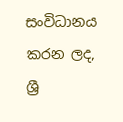සංවිධානය කරන ලද, ශ්‍රී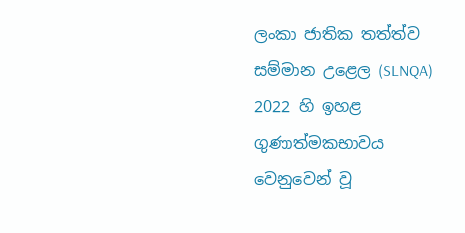ලංකා ජාතික තත්ත්ව සම්මාන උළෙල (SLNQA) 2022 හි ඉහළ ගුණාත්මකභාවය වෙනුවෙන් වූ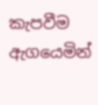කැපවීම ඇගයෙමින්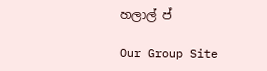හලාල් ප්

Our Group Site